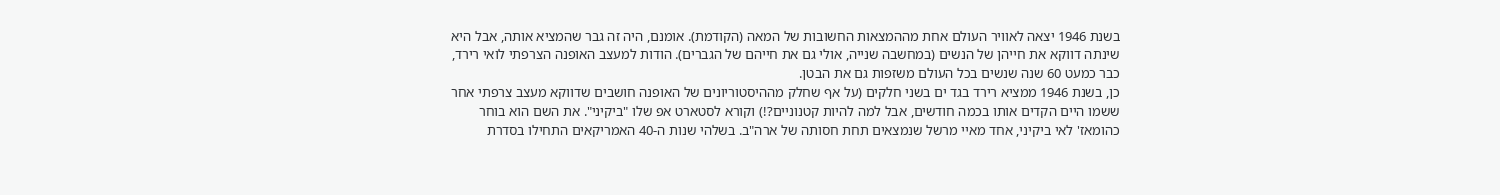בשנת 1946 יצאה לאוויר העולם אחת מההמצאות החשובות של המאה (הקודמת). אומנם, היה זה גבר שהמציא אותה, אבל היא שינתה דווקא את חייהן של הנשים (במחשבה שנייה, אולי גם את חייהם של הגברים). הודות למעצב האופנה הצרפתי לואי רירד, כבר כמעט 60 שנה שנשים בכל העולם משזפות גם את הבטן.
כן, בשנת 1946 ממציא רירד בגד ים בשני חלקים (על אף שחלק מההיסטוריונים של האופנה חושבים שדווקא מעצב צרפתי אחר ששמו היים הקדים אותו בכמה חודשים, אבל למה להיות קטנוניים?!) וקורא לסטארט אפ שלו "ביקיני". את השם הוא בוחר כהומאז' לאי ביקיני, אחד מאיי מרשל שנמצאים תחת חסותה של ארה"ב. בשלהי שנות ה-40 האמריקאים התחילו בסדרת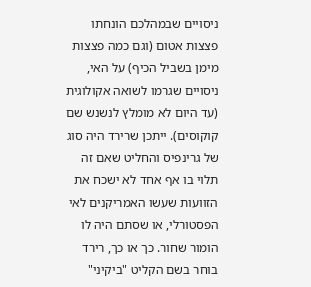ניסויים שבמהלכם הונחתו פצצות אטום (וגם כמה פצצות מימן בשביל הכיף) על האי, ניסויים שגרמו לשואה אקולוגית (עד היום לא מומלץ לנשנש שם קוקוסים). ייתכן שרירד היה סוג של גרינפיס והחליט שאם זה תלוי בו אף אחד לא ישכח את הזוועות שעשו האמריקנים לאי הפסטורלי, או שסתם היה לו הומור שחור. כך או כך, רירד בוחר בשם הקליט "ביקיני"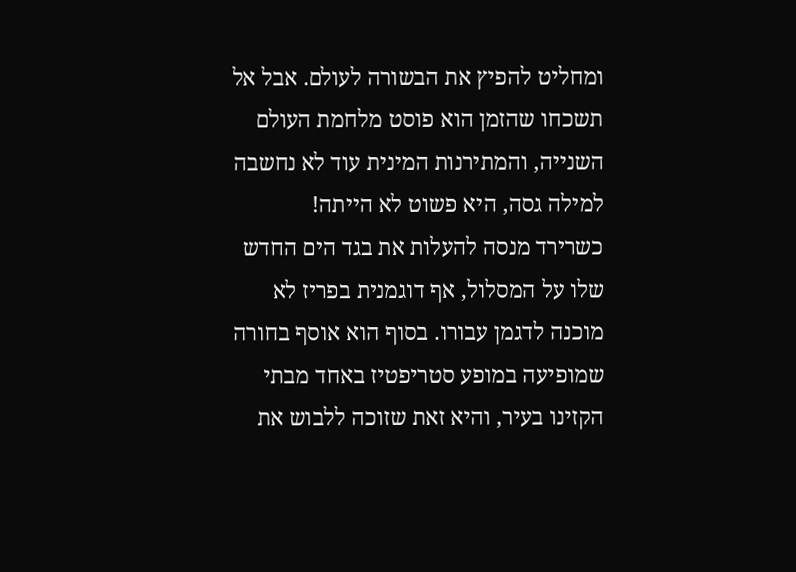ומחליט להפיץ את הבשורה לעולם. אבל אל תשכחו שהזמן הוא פוסט מלחמת העולם השנייה, והמתירנות המינית עוד לא נחשבה למילה גסה, היא פשוט לא הייתה!
כשרירד מנסה להעלות את בגד הים החדש שלו על המסלול, אף דוגמנית בפריז לא מוכנה לדגמן עבורו. בסוף הוא אוסף בחורה שמופיעה במופע סטריפטיז באחד מבתי הקזינו בעיר, והיא זאת שזוכה ללבוש את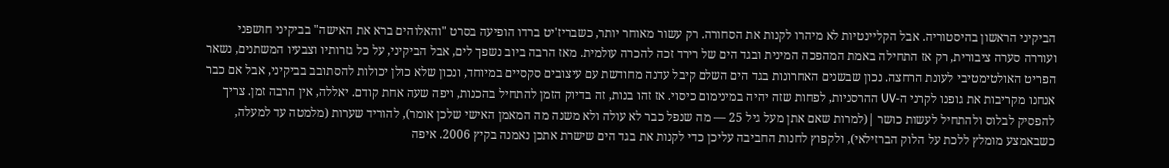הביקיני הראשון בהיסטוריה. אבל הקליינטיות לא מיהרו לקנות את הסחורה. רק עשור מאוחר יותר, כשבריז'יט ברדו הופיעה בסרט "והאלוהים ברא את האישה" בביקיני חושפני ועוררה סערה ציבורית, רק אז התחילה באמת המהפכה המינית ובגד הים של רירד זכה להכרה עולמית. מאז הרבה ביוב נשפך לים, אבל הביקיני, על כל גזרותיו וצבעיו המשתנים, נשאר הפריט האולטימטיבי לעונת הרחצה. נכון שבשנים האחרונות בגד הים השלם קיבל עדנה מחודשת עם עיצובים סקסיים במיוחד, ונכון שלא כולן יכולות להסתובב בביקיני, אבל אם כבר אנחנו מקריבות את גופנו לקרני ה-UV ההרסניות, לפחות שזה יהיה במינימום כיסוי. אז זהו בנות, זה בדיוק הזמן להתחיל בהכנות, ויפה שעה אחת קודם. יאללה, אין הרבה זמן. צריך להפסיק לבלוס ולהתחיל לעשות כושר |(למרות שאם אתן מעל גיל 25 — מה שנפל כבר לא עולה ולא משנה מה המאמן האישי שלכן אומר), להוריד שערות (מלמטה עד למעלה, כשבאמצע מומלץ ללכת על הלוק הברזילאי), ולקפוץ לחנות החביבה עליכן כדי לקנות את בגד הים שישרת אתכן נאמנה בקיץ 2006. איפה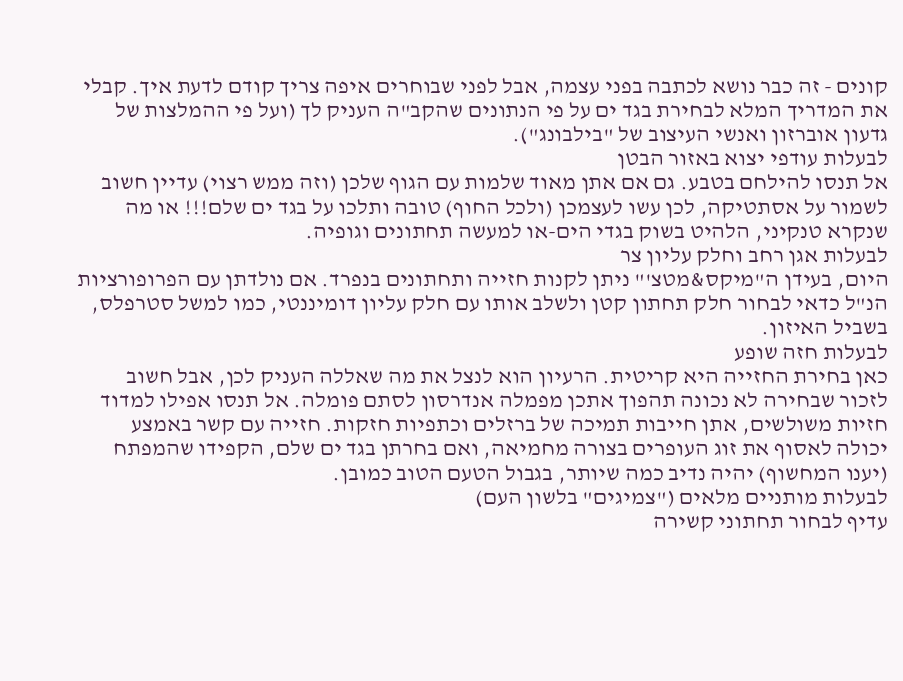קונים - זה כבר נושא לכתבה בפני עצמה, אבל לפני שבוחרים איפה צריך קודם לדעת איך. קבלי את המדריך המלא לבחירת בגד ים על פי הנתונים שהקב"ה העניק לך (ועל פי ההמלצות של גדעון אוברזון ואנשי העיצוב של "בילבונג").
לבעלות עודפי יצוא באזור הבטן
אל תנסו להילחם בטבע. גם אם אתן מאוד שלמות עם הגוף שלכן (וזה ממש רצוי) עדיין חשוב לשמור על אסתטיקה, לכן עשו לעצמכן (ולכל החוף) טובה ותלכו על בגד ים שלם!!! או מה שנקרא טנקיני, הלהיט בשוק בגדי הים-או למעשה תחתונים וגופיה.
לבעלות אגן רחב וחלק עליון צר
היום, בעידן ה"מיקס&מטצ'" ניתן לקנות חזייה ותחתונים בנפרד. אם נולדתן עם הפרופורציות הנ"ל כדאי לבחור חלק תחתון קטן ולשלב אותו עם חלק עליון דומיננטי, כמו למשל סטרפלס, בשביל האיזון.
לבעלות חזה שופע
כאן בחירת החזייה היא קריטית. הרעיון הוא לנצל את מה שאללה העניק לכן, אבל חשוב לזכור שבחירה לא נכונה תהפוך אתכן מפמלה אנדרסון לסתם פומלה. אל תנסו אפילו למדוד חזיות משולשים, אתן חייבות תמיכה של ברזלים וכתפיות חזקות. חזייה עם קשר באמצע יכולה לאסוף את זוג העופרים בצורה מחמיאה, ואם בחרתן בגד ים שלם, הקפידו שהמפתח (יענו המחשוף) יהיה נדיב כמה שיותר, בגבול הטעם הטוב כמובן.
לבעלות מותניים מלאים ("צמיגים" בלשון העם)
עדיף לבחור תחתוני קשירה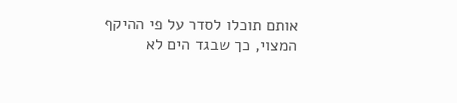אותם תוכלו לסדר על פי ההיקף המצוי, כך שבגד הים לא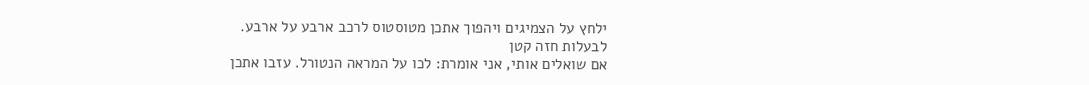ילחץ על הצמיגים ויהפוך אתכן מטוסטוס לרכב ארבע על ארבע.
לבעלות חזה קטן
אם שואלים אותי, אני אומרת: לכו על המראה הנטורל. עזבו אתכן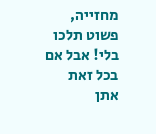מחזייה, פשוט תלכו בלי! אבל אם בכל זאת אתן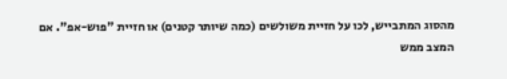מהסוג המתבייש, לכו על חזיית משולשים (כמה שיותר קטנים) או חזיית "פוש-אפ". אם המצב ממש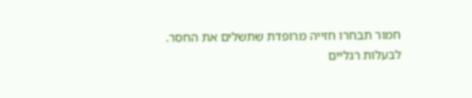חמור תבחרו חזייה מרופדת שתשלים את החסר.
לבעלות רגליים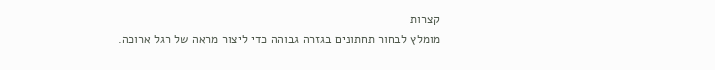קצרות
מומלץ לבחור תחתונים בגזרה גבוהה כדי ליצור מראה של רגל ארוכה.